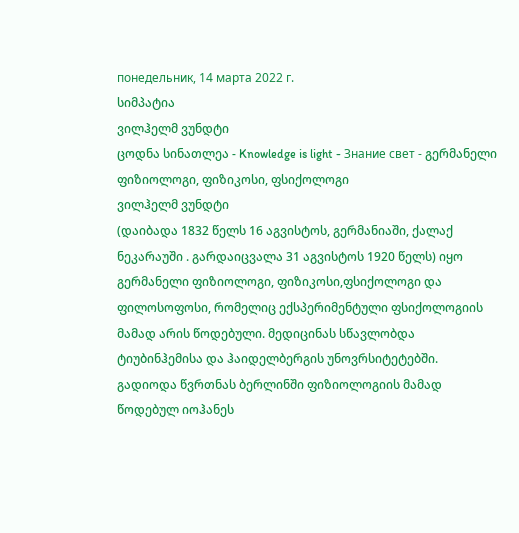понедельник, 14 марта 2022 г.
სიმპატია
ვილჰელმ ვუნდტი
ცოდნა სინათლეა - Knowledge is light - Знание свет - გერმანელი ფიზიოლოგი, ფიზიკოსი, ფსიქოლოგი
ვილჰელმ ვუნდტი
(დაიბადა 1832 წელს 16 აგვისტოს, გერმანიაში, ქალაქ ნეკარაუში . გარდაიცვალა 31 აგვისტოს 1920 წელს) იყო გერმანელი ფიზიოლოგი, ფიზიკოსი,ფსიქოლოგი და ფილოსოფოსი, რომელიც ექსპერიმენტული ფსიქოლოგიის მამად არის წოდებული. მედიცინას სწავლობდა ტიუბინჰემისა და ჰაიდელბერგის უნოვრსიტეტებში. გადიოდა წვრთნას ბერლინში ფიზიოლოგიის მამად წოდებულ იოჰანეს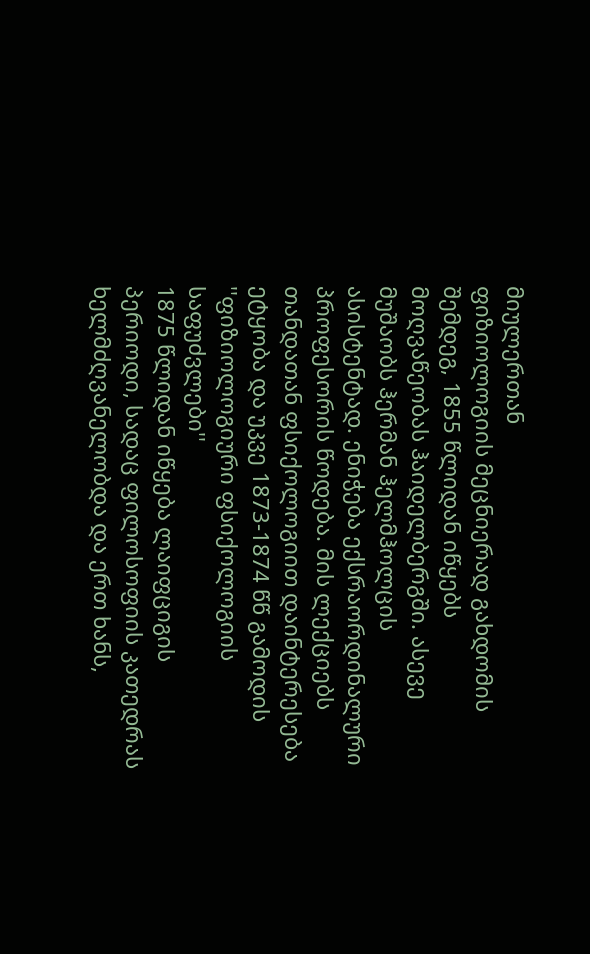მიულერთან
ფიზიოლოგიის მეცნიერად გახდომის შემდეგ, 1855 წლიდან იწყებს მოღვაწეობას ჰაიდელბერგში. ასევე მუშაობს ჰერმან ჰელმჰოლცის ასისტენტად. ენიჭება ექსრაორდინალური პროფესორის წოდება. მის ლექციებს თანდათან ფსიქოლოგიით დაინტერესება ეტყობა და უკვე 1873-1874 წწ გამოდის ''ფიზიოლოგიური ფსიქოლოგიის საფუძვლები''
1875 წლიდან იწყება ლაიფციგის პერიოდი, სადაც ფილოსოფიის კათედრას ხელმძღვანელობდა და ერთ ხანს,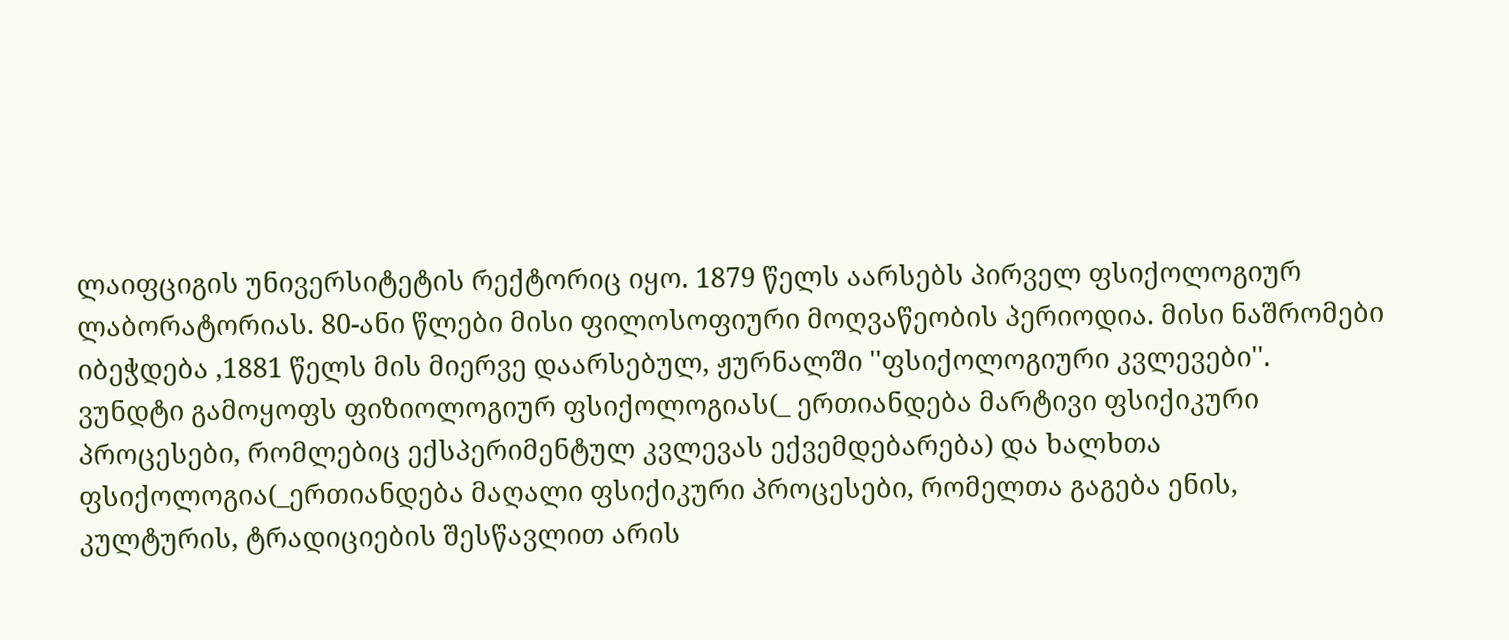ლაიფციგის უნივერსიტეტის რექტორიც იყო. 1879 წელს აარსებს პირველ ფსიქოლოგიურ ლაბორატორიას. 80-ანი წლები მისი ფილოსოფიური მოღვაწეობის პერიოდია. მისი ნაშრომები იბეჭდება ,1881 წელს მის მიერვე დაარსებულ, ჟურნალში ''ფსიქოლოგიური კვლევები''.
ვუნდტი გამოყოფს ფიზიოლოგიურ ფსიქოლოგიას(_ ერთიანდება მარტივი ფსიქიკური პროცესები, რომლებიც ექსპერიმენტულ კვლევას ექვემდებარება) და ხალხთა ფსიქოლოგია(_ერთიანდება მაღალი ფსიქიკური პროცესები, რომელთა გაგება ენის, კულტურის, ტრადიციების შესწავლით არის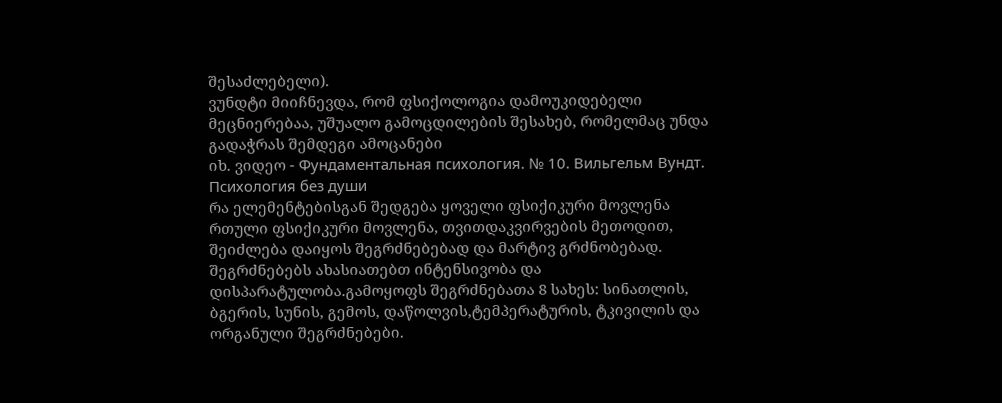შესაძლებელი).
ვუნდტი მიიჩნევდა, რომ ფსიქოლოგია დამოუკიდებელი მეცნიერებაა, უშუალო გამოცდილების შესახებ, რომელმაც უნდა გადაჭრას შემდეგი ამოცანები
იხ. ვიდეო - Фундаментальная психология. № 10. Вильгельм Вундт. Психология без души
რა ელემენტებისგან შედგება ყოველი ფსიქიკური მოვლენა
რთული ფსიქიკური მოვლენა, თვითდაკვირვების მეთოდით, შეიძლება დაიყოს შეგრძნებებად და მარტივ გრძნობებად. შეგრძნებებს ახასიათებთ ინტენსივობა და დისპარატულობა.გამოყოფს შეგრძნებათა 8 სახეს: სინათლის, ბგერის, სუნის, გემოს, დაწოლვის,ტემპერატურის, ტკივილის და ორგანული შეგრძნებები.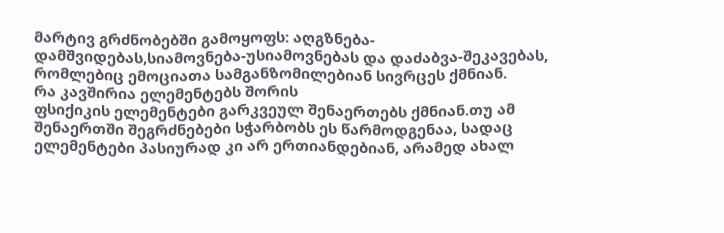მარტივ გრძნობებში გამოყოფს: აღგზნება-დამშვიდებას,სიამოვნება-უსიამოვნებას და დაძაბვა-შეკავებას, რომლებიც ემოციათა სამგანზომილებიან სივრცეს ქმნიან.
რა კავშირია ელემენტებს შორის
ფსიქიკის ელემენტები გარკვეულ შენაერთებს ქმნიან.თუ ამ შენაერთში შეგრძნებები სჭარბობს ეს წარმოდგენაა, სადაც ელემენტები პასიურად კი არ ერთიანდებიან, არამედ ახალ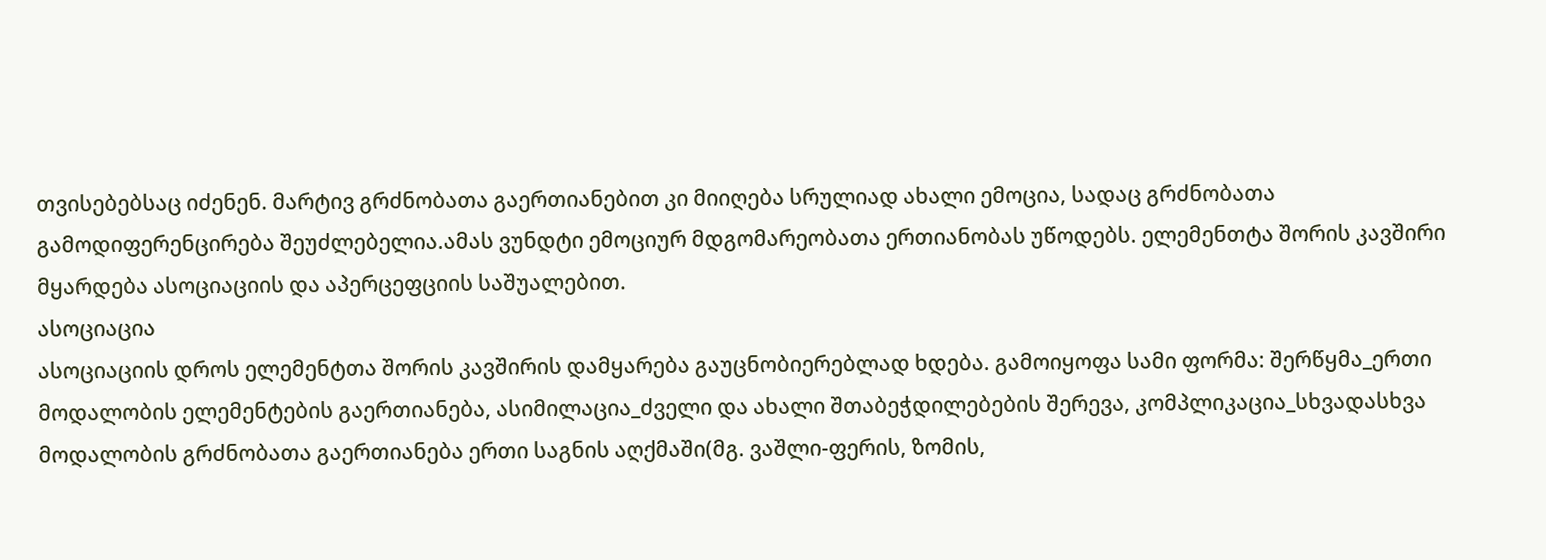თვისებებსაც იძენენ. მარტივ გრძნობათა გაერთიანებით კი მიიღება სრულიად ახალი ემოცია, სადაც გრძნობათა გამოდიფერენცირება შეუძლებელია.ამას ვუნდტი ემოციურ მდგომარეობათა ერთიანობას უწოდებს. ელემენთტა შორის კავშირი მყარდება ასოციაციის და აპერცეფციის საშუალებით.
ასოციაცია
ასოციაციის დროს ელემენტთა შორის კავშირის დამყარება გაუცნობიერებლად ხდება. გამოიყოფა სამი ფორმა: შერწყმა_ერთი მოდალობის ელემენტების გაერთიანება, ასიმილაცია_ძველი და ახალი შთაბეჭდილებების შერევა, კომპლიკაცია_სხვადასხვა მოდალობის გრძნობათა გაერთიანება ერთი საგნის აღქმაში(მგ. ვაშლი-ფერის, ზომის,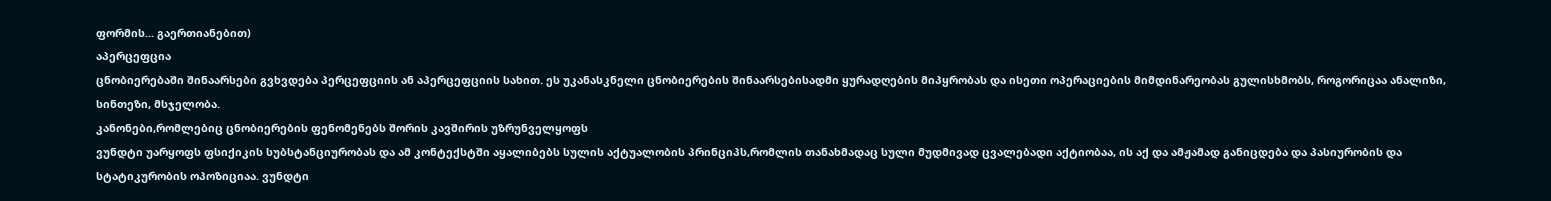ფორმის... გაერთიანებით)
აპერცეფცია
ცნობიერებაში შინაარსები გვხვდება პერცეფციის ან აპერცეფციის სახით. ეს უკანასკნელი ცნობიერების შინაარსებისადმი ყურადღების მიპყრობას და ისეთი ოპერაციების მიმდინარეობას გულისხმობს, როგორიცაა ანალიზი, სინთეზი, მსჯელობა.
კანონები,რომლებიც ცნობიერების ფენომენებს შორის კავშირის უზრუნველყოფს
ვუნდტი უარყოფს ფსიქიკის სუბსტანციურობას და ამ კონტექსტში აყალიბებს სულის აქტუალობის პრინციპს,რომლის თანახმადაც სული მუდმივად ცვალებადი აქტიობაა, ის აქ და ამჟამად განიცდება და პასიურობის და სტატიკურობის ოპოზიციაა. ვუნდტი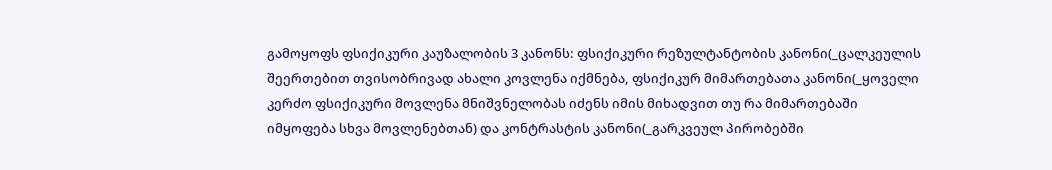გამოყოფს ფსიქიკური კაუზალობის 3 კანონს: ფსიქიკური რეზულტანტობის კანონი(_ცალკეულის შეერთებით თვისობრივად ახალი კოვლენა იქმნება, ფსიქიკურ მიმართებათა კანონი(_ყოველი კერძო ფსიქიკური მოვლენა მნიშვნელობას იძენს იმის მიხადვით თუ რა მიმართებაში იმყოფება სხვა მოვლენებთან) და კონტრასტის კანონი(_გარკვეულ პირობებში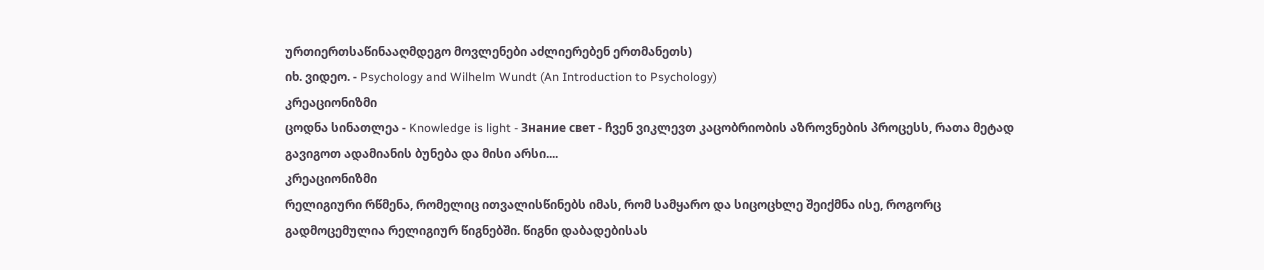ურთიერთსაწინააღმდეგო მოვლენები აძლიერებენ ერთმანეთს)
იხ. ვიდეო. - Psychology and Wilhelm Wundt (An Introduction to Psychology)
კრეაციონიზმი
ცოდნა სინათლეა - Knowledge is light - Знание свет - ჩვენ ვიკლევთ კაცობრიობის აზროვნების პროცესს, რათა მეტად გავიგოთ ადამიანის ბუნება და მისი არსი....
კრეაციონიზმი
რელიგიური რწმენა, რომელიც ითვალისწინებს იმას, რომ სამყარო და სიცოცხლე შეიქმნა ისე, როგორც გადმოცემულია რელიგიურ წიგნებში. წიგნი დაბადებისას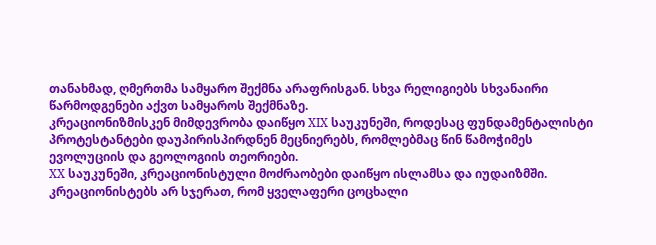თანახმად, ღმერთმა სამყარო შექმნა არაფრისგან. სხვა რელიგიებს სხვანაირი წარმოდგენები აქვთ სამყაროს შექმნაზე.
კრეაციონიზმისკენ მიმდევრობა დაიწყო XIX საუკუნეში, როდესაც ფუნდამენტალისტი პროტესტანტები დაუპირისპირდნენ მეცნიერებს, რომლებმაც წინ წამოჭიმეს ევოლუციის და გეოლოგიის თეორიები.
XX საუკუნეში, კრეაციონისტული მოძრაობები დაიწყო ისლამსა და იუდაიზმში.
კრეაციონისტებს არ სჯერათ, რომ ყველაფერი ცოცხალი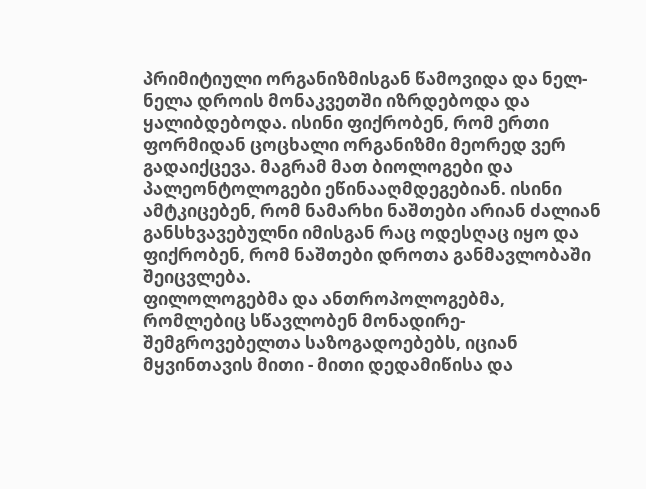პრიმიტიული ორგანიზმისგან წამოვიდა და ნელ-ნელა დროის მონაკვეთში იზრდებოდა და ყალიბდებოდა. ისინი ფიქრობენ, რომ ერთი ფორმიდან ცოცხალი ორგანიზმი მეორედ ვერ გადაიქცევა. მაგრამ მათ ბიოლოგები და პალეონტოლოგები ეწინააღმდეგებიან. ისინი ამტკიცებენ, რომ ნამარხი ნაშთები არიან ძალიან განსხვავებულნი იმისგან რაც ოდესღაც იყო და ფიქრობენ, რომ ნაშთები დროთა განმავლობაში შეიცვლება.
ფილოლოგებმა და ანთროპოლოგებმა, რომლებიც სწავლობენ მონადირე-შემგროვებელთა საზოგადოებებს, იციან მყვინთავის მითი - მითი დედამიწისა და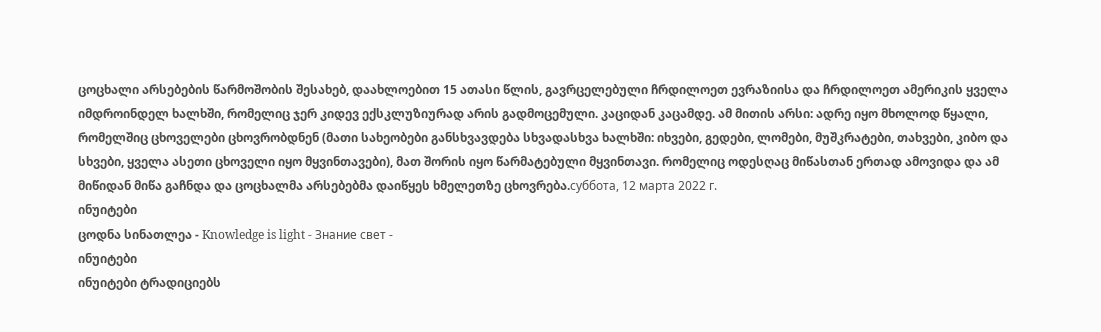ცოცხალი არსებების წარმოშობის შესახებ, დაახლოებით 15 ათასი წლის, გავრცელებული ჩრდილოეთ ევრაზიისა და ჩრდილოეთ ამერიკის ყველა იმდროინდელ ხალხში, რომელიც ჯერ კიდევ ექსკლუზიურად არის გადმოცემული. კაციდან კაცამდე. ამ მითის არსი: ადრე იყო მხოლოდ წყალი, რომელშიც ცხოველები ცხოვრობდნენ (მათი სახეობები განსხვავდება სხვადასხვა ხალხში: იხვები, გედები, ლომები, მუშკრატები, თახვები, კიბო და სხვები, ყველა ასეთი ცხოველი იყო მყვინთავები), მათ შორის იყო წარმატებული მყვინთავი. რომელიც ოდესღაც მიწასთან ერთად ამოვიდა და ამ მიწიდან მიწა გაჩნდა და ცოცხალმა არსებებმა დაიწყეს ხმელეთზე ცხოვრება.суббота, 12 марта 2022 г.
ინუიტები
ცოდნა სინათლეა - Knowledge is light - Знание свет -
ინუიტები
ინუიტები ტრადიციებს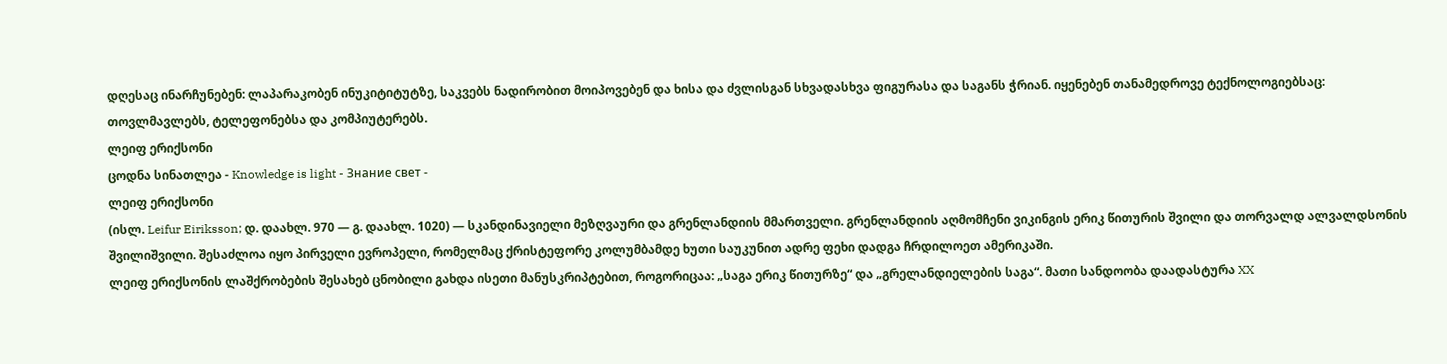დღესაც ინარჩუნებენ: ლაპარაკობენ ინუკიტიტუტზე, საკვებს ნადირობით მოიპოვებენ და ხისა და ძვლისგან სხვადასხვა ფიგურასა და საგანს ჭრიან. იყენებენ თანამედროვე ტექნოლოგიებსაც: თოვლმავლებს, ტელეფონებსა და კომპიუტერებს.
ლეიფ ერიქსონი
ცოდნა სინათლეა - Knowledge is light - Знание свет -
ლეიფ ერიქსონი
(ისლ. Leifur Eiriksson; დ. დაახლ. 970 — გ. დაახლ. 1020) — სკანდინავიელი მეზღვაური და გრენლანდიის მმართველი. გრენლანდიის აღმომჩენი ვიკინგის ერიკ წითურის შვილი და თორვალდ ალვალდსონის შვილიშვილი. შესაძლოა იყო პირველი ევროპელი, რომელმაც ქრისტეფორე კოლუმბამდე ხუთი საუკუნით ადრე ფეხი დადგა ჩრდილოეთ ამერიკაში.
ლეიფ ერიქსონის ლაშქრობების შესახებ ცნობილი გახდა ისეთი მანუსკრიპტებით, როგორიცაა: „საგა ერიკ წითურზე“ და „გრელანდიელების საგა“. მათი სანდოობა დაადასტურა XX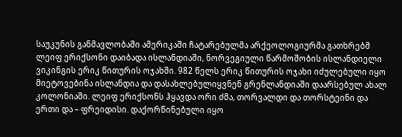საუკუნის განმავლობაში ამერიკაში ჩატარებულმა არქეოლოგიურმა გათხრებმ
ლეიფ ერიქსონი დაიბადა ისლანდიაში, ნორვეგიული წარმოშობის ისლანდიელი ვიკინგის ერიკ წითურის ოჯახში. 982 წელს ერიკ წითურის ოჯახი იძულებული იყო მიეტოვებინა ისლანდია და დასახლებულიყვნენ გრენლანდიაში დაარსებულ ახალ კოლონიაში. ლეიფ ერიქსონს ჰყავდა ორი ძმა, თორვალდი და თორსტეინი და ერთი და – ფრეიდისი. დაქორწინებული იყო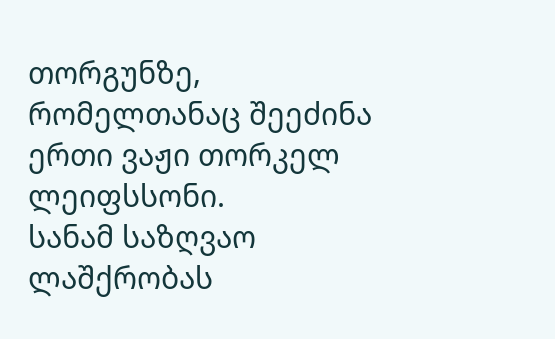თორგუნზე, რომელთანაც შეეძინა ერთი ვაჟი თორკელ ლეიფსსონი.
სანამ საზღვაო ლაშქრობას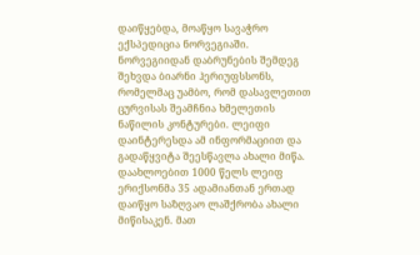დაიწყებდა, მოაწყო სავაჭრო ექსპედიცია ნორვეგიაში. ნორვეგიიდან დაბრუნების შემდეგ შეხვდა ბიარნი ჰერიუფსსონს, რომელმაც უამბო, რომ დასავლეთით ცურვისას შეამჩნია ხმელეთის ნაწილის კონტურები. ლეიფი დაინტერესდა ამ ინფორმაციით და გადაწყვიტა შეესწავლა ახალი მიწა.
დაახლოებით 1000 წელს ლეიფ ერიქსონმა 35 ადამიანთან ერთად დაიწყო საზღვაო ლაშქრობა ახალი მიწისაკენ. მათ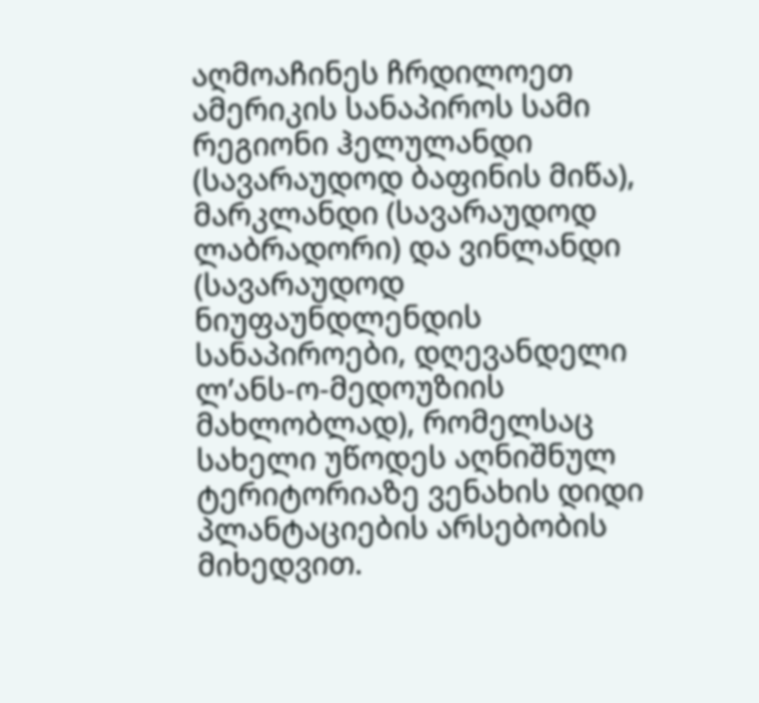აღმოაჩინეს ჩრდილოეთ ამერიკის სანაპიროს სამი რეგიონი ჰელულანდი (სავარაუდოდ ბაფინის მიწა), მარკლანდი (სავარაუდოდ ლაბრადორი) და ვინლანდი (სავარაუდოდ ნიუფაუნდლენდის სანაპიროები, დღევანდელი ლ’ანს-ო-მედოუზიის მახლობლად), რომელსაც სახელი უწოდეს აღნიშნულ ტერიტორიაზე ვენახის დიდი პლანტაციების არსებობის მიხედვით.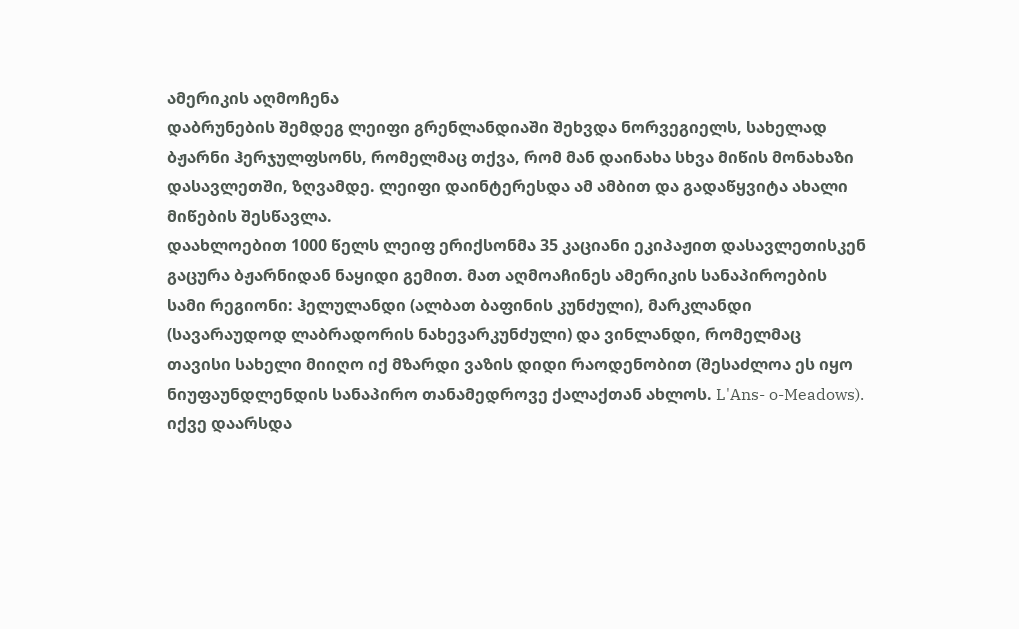ამერიკის აღმოჩენა
დაბრუნების შემდეგ ლეიფი გრენლანდიაში შეხვდა ნორვეგიელს, სახელად ბჟარნი ჰერჯულფსონს, რომელმაც თქვა, რომ მან დაინახა სხვა მიწის მონახაზი დასავლეთში, ზღვამდე. ლეიფი დაინტერესდა ამ ამბით და გადაწყვიტა ახალი მიწების შესწავლა.
დაახლოებით 1000 წელს ლეიფ ერიქსონმა 35 კაციანი ეკიპაჟით დასავლეთისკენ გაცურა ბჟარნიდან ნაყიდი გემით. მათ აღმოაჩინეს ამერიკის სანაპიროების სამი რეგიონი: ჰელულანდი (ალბათ ბაფინის კუნძული), მარკლანდი (სავარაუდოდ ლაბრადორის ნახევარკუნძული) და ვინლანდი, რომელმაც თავისი სახელი მიიღო იქ მზარდი ვაზის დიდი რაოდენობით (შესაძლოა ეს იყო ნიუფაუნდლენდის სანაპირო თანამედროვე ქალაქთან ახლოს. L'Ans- o-Meadows). იქვე დაარსდა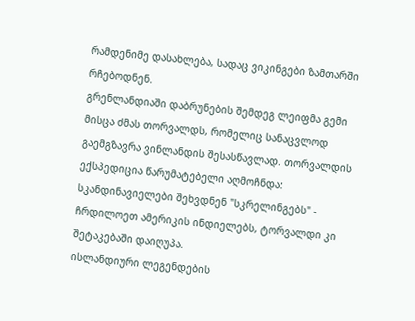რამდენიმე დასახლება, სადაც ვიკინგები ზამთარში რჩებოდნენ.
გრენლანდიაში დაბრუნების შემდეგ ლეიფმა გემი მისცა ძმას თორვალდს, რომელიც სანაცვლოდ გაემგზავრა ვინლანდის შესასწავლად. თორვალდის ექსპედიცია წარუმატებელი აღმოჩნდა: სკანდინავიელები შეხვდნენ "სკრელინგებს" - ჩრდილოეთ ამერიკის ინდიელებს, ტორვალდი კი შეტაკებაში დაიღუპა.
ისლანდიური ლეგენდების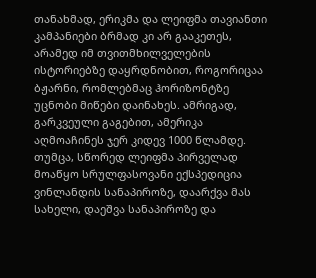თანახმად, ერიკმა და ლეიფმა თავიანთი კამპანიები ბრმად კი არ გააკეთეს, არამედ იმ თვითმხილველების ისტორიებზე დაყრდნობით, როგორიცაა ბჟარნი, რომლებმაც ჰორიზონტზე უცნობი მიწები დაინახეს. ამრიგად, გარკვეული გაგებით, ამერიკა აღმოაჩინეს ჯერ კიდევ 1000 წლამდე. თუმცა, სწორედ ლეიფმა პირველად მოაწყო სრულფასოვანი ექსპედიცია ვინლანდის სანაპიროზე, დაარქვა მას სახელი, დაეშვა სანაპიროზე და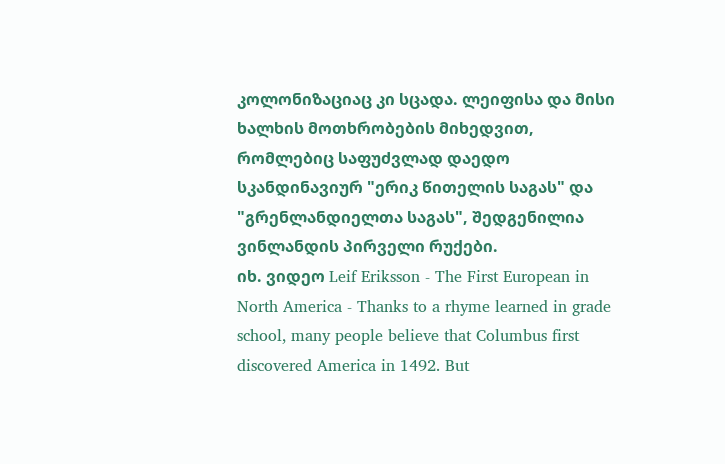კოლონიზაციაც კი სცადა. ლეიფისა და მისი ხალხის მოთხრობების მიხედვით, რომლებიც საფუძვლად დაედო სკანდინავიურ "ერიკ წითელის საგას" და "გრენლანდიელთა საგას", შედგენილია ვინლანდის პირველი რუქები.
იხ. ვიდეო Leif Eriksson - The First European in North America - Thanks to a rhyme learned in grade school, many people believe that Columbus first discovered America in 1492. But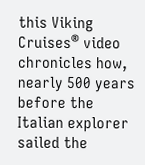this Viking Cruises® video chronicles how, nearly 500 years before the Italian explorer sailed the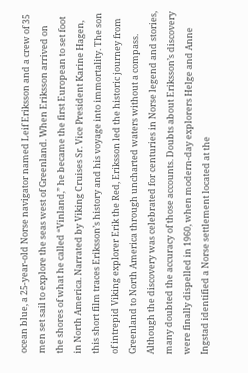ocean blue, a 25-year-old Norse navigator named Leif Eriksson and a crew of 35 men set sail to explore the seas west of Greenland. When Eriksson arrived on the shores of what he called “Vinland,” he became the first European to set foot in North America. Narrated by Viking Cruises Sr. Vice President Karine Hagen, this short film traces Eriksson’s history and his voyage into immortality. The son of intrepid Viking explorer Erik the Red, Eriksson led the historic journey from Greenland to North America through uncharted waters without a compass. Although the discovery was celebrated for centuries in Norse legend and stories, many doubted the accuracy of those accounts. Doubts about Eriksson’s discovery were finally dispelled in 1960, when modern-day explorers Helge and Anne Ingstad identified a Norse settlement located at the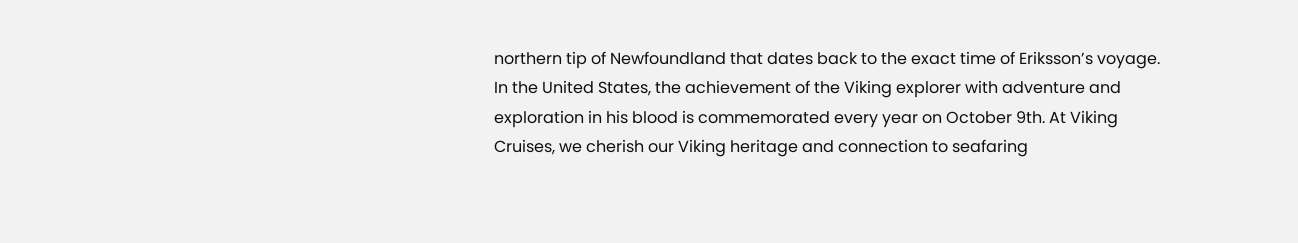northern tip of Newfoundland that dates back to the exact time of Eriksson’s voyage. In the United States, the achievement of the Viking explorer with adventure and exploration in his blood is commemorated every year on October 9th. At Viking Cruises, we cherish our Viking heritage and connection to seafaring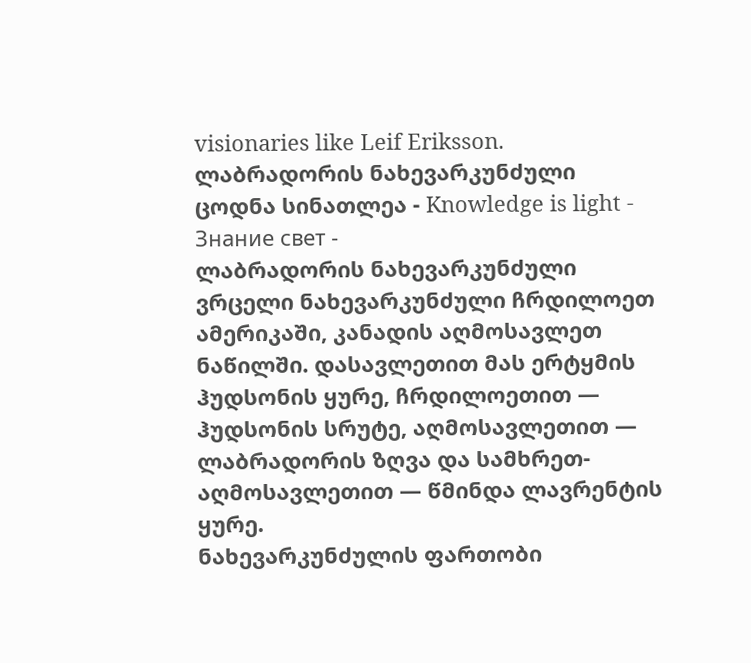visionaries like Leif Eriksson.
ლაბრადორის ნახევარკუნძული
ცოდნა სინათლეა - Knowledge is light - Знание свет -
ლაბრადორის ნახევარკუნძული
ვრცელი ნახევარკუნძული ჩრდილოეთ ამერიკაში, კანადის აღმოსავლეთ ნაწილში. დასავლეთით მას ერტყმის ჰუდსონის ყურე, ჩრდილოეთით — ჰუდსონის სრუტე, აღმოსავლეთით — ლაბრადორის ზღვა და სამხრეთ-აღმოსავლეთით — წმინდა ლავრენტის ყურე.
ნახევარკუნძულის ფართობი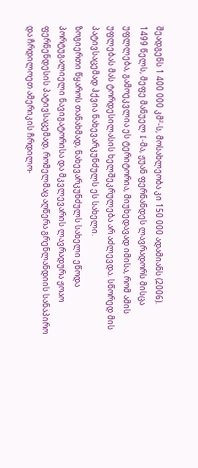შეადგენს 1 400 000 კმ²-ს, მოსახლეობა კი 150 000 ადამიანს (2006).
1499 წელს, მეფე მანუელ I-მა, ჟუან ფერნანდეს ლავრადორს მისცა უფლლება, გამოეკვლია ეს ტერიტორია, მიუხედავად იმისა, რომ ამის უფლებას მას ტორდესილასის ხელშეკრულება არ აძლევდა. სწორედ მის პატივსაცემად ჰქვია ნახევარკუნძულს ეს სახელი.
ზოგიერთი წყაროს თანახმად, ნახევარკუნძულს სახელი ეწოდა პორტუგალიელი ნავიგატორისა და მკვლევარის ლავრადურა ჟოაო ფერნენდესის პატივსაცემად, რომელმაც აღწერა გრენლანდიის სანაპირო და ჩრდილოეთ ამერიკის ჩრდილო-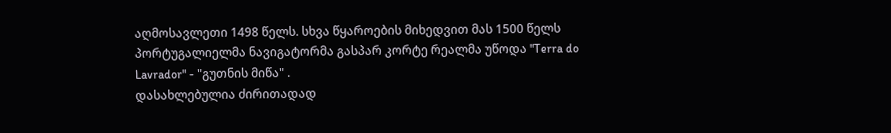აღმოსავლეთი 1498 წელს. სხვა წყაროების მიხედვით მას 1500 წელს პორტუგალიელმა ნავიგატორმა გასპარ კორტე რეალმა უწოდა "Terra do Lavrador" - "გუთნის მიწა" .
დასახლებულია ძირითადად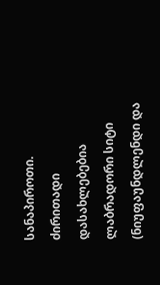სანაპიროთი. ძირითადი დასახლებებია ლაბრადორი სიტი (ნიუფაუნდლენდი და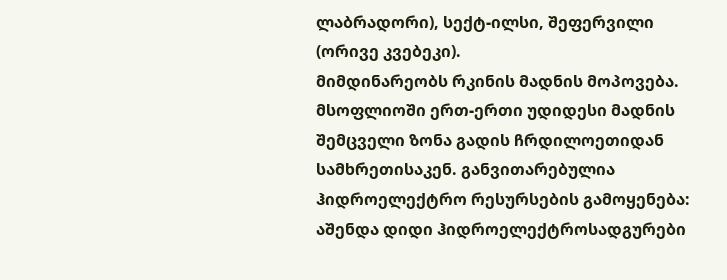ლაბრადორი), სექტ-ილსი, შეფერვილი (ორივე კვებეკი).
მიმდინარეობს რკინის მადნის მოპოვება. მსოფლიოში ერთ-ერთი უდიდესი მადნის შემცველი ზონა გადის ჩრდილოეთიდან სამხრეთისაკენ. განვითარებულია ჰიდროელექტრო რესურსების გამოყენება: აშენდა დიდი ჰიდროელექტროსადგურები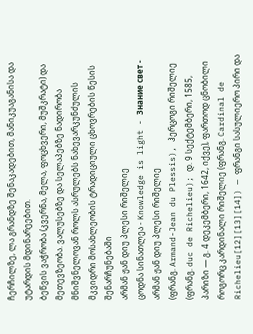ჩერჩილზე, ლა გრანდზე შენაკადებით, მანიკუაგანისა და უტარდის მდინარეებით.
ბეწვის ვაჭრობა (კვერნა, მელა, ფოცხვერი, მუშკრატი) და მეთევზეობა. ვალუსებზე და სელაპებზე ნადირობა მნიშვნელოვან როლს ასრულებს ნახევარკუნძულის მკვიდრი მოსახლეობის ტრადიციული ცხოვრების წესის შენარჩუნებაში
არმან ჟან დიუ პლესი რიშელიე
ცოდნა სინათლეა - Knowledge is light - Знание свет -
არმან ჟან დიუ პლესი რიშელიე
(ფრანგ. Armand-Jean du Plessis), ჰერცოგი რიშელიე (ფრანგ. duc de Richelieu); დ. 9 სექტემბერი, 1585, პარიზი — გ. 4 დეკემბერი, 1642, იქვე), ფართოდ ცნობილი როგორც კარდინალი რიშელიე (ფრანგ. Cardinal de Richelieu[12][13][14]) — ფრანგი სასულიერო პირი და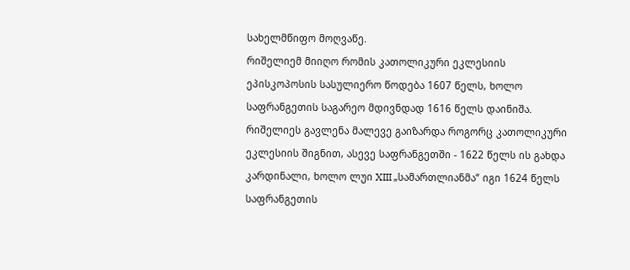სახელმწიფო მოღვაწე.
რიშელიემ მიიღო რომის კათოლიკური ეკლესიის ეპისკოპოსის სასულიერო წოდება 1607 წელს, ხოლო საფრანგეთის საგარეო მდივნდად 1616 წელს დაინიშა. რიშელიეს გავლენა მალევე გაიზარდა როგორც კათოლიკური ეკლესიის შიგნით, ასევე საფრანგეთში - 1622 წელს ის გახდა კარდინალი, ხოლო ლუი XIII „სამართლიანმა“ იგი 1624 წელს საფრანგეთის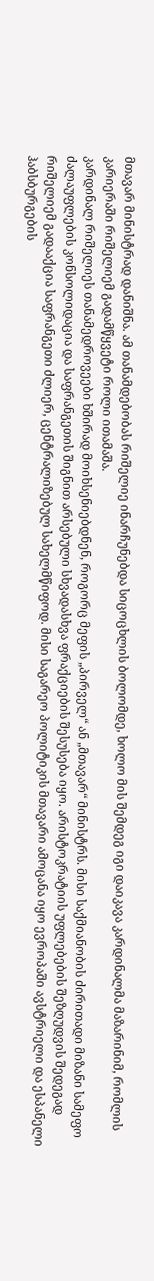მთავარ მინისტრად დანიშნა. ამ თანამდებობას რიშელიე ინარჩუნებდა სიცოცხლის ბოლომდე, ხოლო მის შემდეგ იგი დაიკავა კარდინალმა მაზარინიმ, რომლის კარიერაში რიშელიემ გადამწყვეტი როლი ითამაშა.
კარდინალ რიშელიეს თანამედროვეები ხშირად მოიხსენიებდნენ, როგორც მეფის „პირველ“ ან „მთავარ“ მინისტრს. მისი საქმიანობის ძირითადი მიზანი სამეფო ძალაუფლების კონსოლიდაცია და საფრანგეთის შიგნით არსებული სხვადასხვა ფრაქციების შესუსება იყო. არისტოკრატიის უფლებების შეზღუდვის შედეგად რიშელიემ გადააქცია საფრანგეთი ძლიერ, ცენტრალიზებულ სახელმწიფოდ. მისი საგარეო პოლიტიკის მთავარი ამოცანა იყო ევროპაში ავსტრიელი და ესპანელი ჰაბსბურგების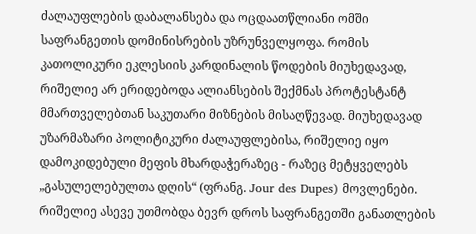ძალაუფლების დაბალანსება და ოცდაათწლიანი ომში საფრანგეთის დომინისრების უზრუნველყოფა. რომის კათოლიკური ეკლესიის კარდინალის წოდების მიუხედავად, რიშელიე არ ერიდებოდა ალიანსების შექმნას პროტესტანტ მმართველებთან საკუთარი მიზნების მისაღწევად. მიუხედავად უზარმაზარი პოლიტიკური ძალაუფლებისა, რიშელიე იყო დამოკიდებული მეფის მხარდაჭერაზეც - რაზეც მეტყველებს „გასულელებულთა დღის“ (ფრანგ. Jour des Dupes) მოვლენები.
რიშელიე ასევე უთმობდა ბევრ დროს საფრანგეთში განათლების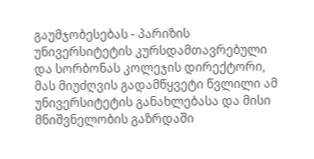გაუმჯობესებას - პარიზის უნივერსიტეტის კურსდამთავრებული და სორბონას კოლეჯის დირექტორი, მას მიუძღვის გადამწყვეტი წვლილი ამ უნივერსიტეტის განახლებასა და მისი მნიშვნელობის გაზრდაში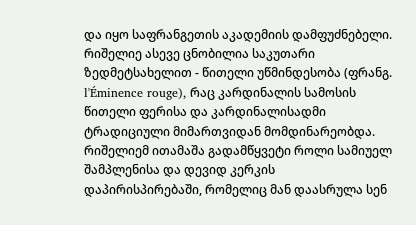და იყო საფრანგეთის აკადემიის დამფუძნებელი. რიშელიე ასევე ცნობილია საკუთარი ზედმეტსახელით - წითელი უწმინდესობა (ფრანგ. l'Éminence rouge), რაც კარდინალის სამოსის წითელი ფერისა და კარდინალისადმი ტრადიციული მიმართვიდან მომდინარეობდა. რიშელიემ ითამაშა გადამწყვეტი როლი სამიუელ შამპლენისა და დევიდ კერკის დაპირისპირებაში, რომელიც მან დაასრულა სენ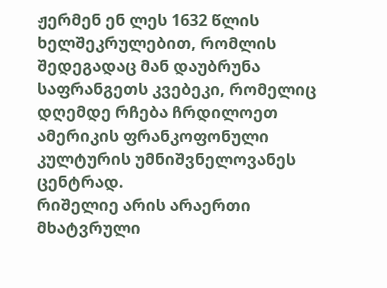ჟერმენ ენ ლეს 1632 წლის ხელშეკრულებით, რომლის შედეგადაც მან დაუბრუნა საფრანგეთს კვებეკი, რომელიც დღემდე რჩება ჩრდილოეთ ამერიკის ფრანკოფონული კულტურის უმნიშვნელოვანეს ცენტრად.
რიშელიე არის არაერთი მხატვრული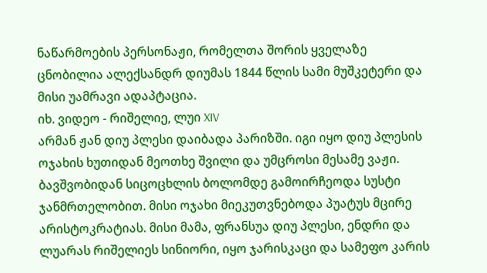ნაწარმოების პერსონაჟი, რომელთა შორის ყველაზე ცნობილია ალექსანდრ დიუმას 1844 წლის სამი მუშკეტერი და მისი უამრავი ადაპტაცია.
იხ. ვიდეო - რიშელიე, ლუი XIV
არმან ჟან დიუ პლესი დაიბადა პარიზში. იგი იყო დიუ პლესის ოჯახის ხუთიდან მეოთხე შვილი და უმცროსი მესამე ვაჟი. ბავშვობიდან სიცოცხლის ბოლომდე გამოირჩეოდა სუსტი ჯანმრთელობით. მისი ოჯახი მიეკუთვნებოდა პუატუს მცირე არისტოკრატიას. მისი მამა, ფრანსუა დიუ პლესი, ენდრი და ლუარას რიშელიეს სინიორი, იყო ჯარისკაცი და სამეფო კარის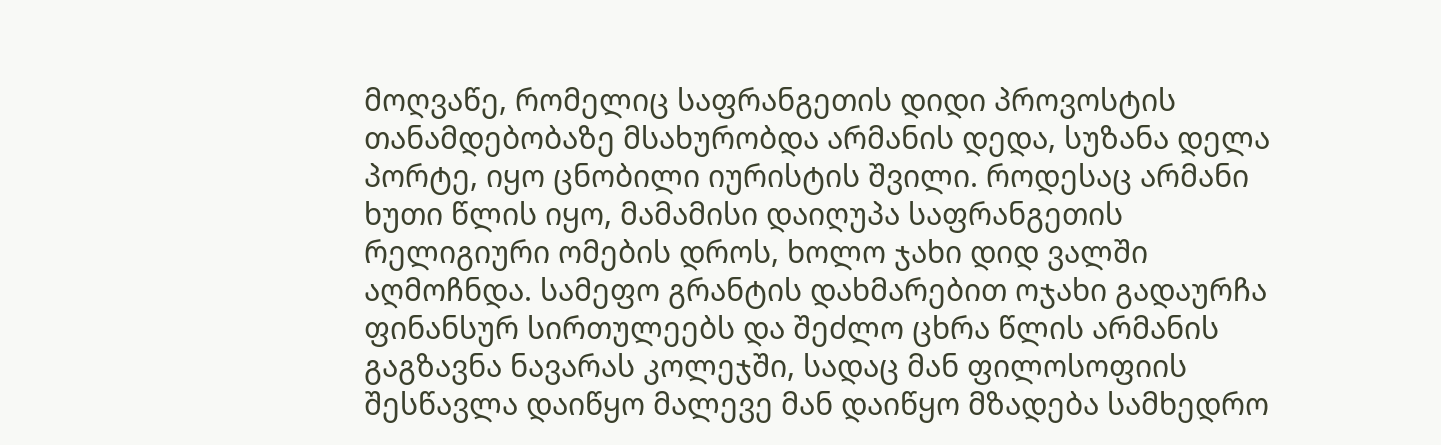მოღვაწე, რომელიც საფრანგეთის დიდი პროვოსტის თანამდებობაზე მსახურობდა არმანის დედა, სუზანა დელა პორტე, იყო ცნობილი იურისტის შვილი. როდესაც არმანი ხუთი წლის იყო, მამამისი დაიღუპა საფრანგეთის რელიგიური ომების დროს, ხოლო ჯახი დიდ ვალში აღმოჩნდა. სამეფო გრანტის დახმარებით ოჯახი გადაურჩა ფინანსურ სირთულეებს და შეძლო ცხრა წლის არმანის გაგზავნა ნავარას კოლეჯში, სადაც მან ფილოსოფიის შესწავლა დაიწყო მალევე მან დაიწყო მზადება სამხედრო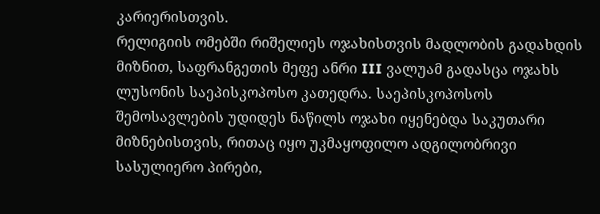კარიერისთვის.
რელიგიის ომებში რიშელიეს ოჯახისთვის მადლობის გადახდის მიზნით, საფრანგეთის მეფე ანრი III ვალუამ გადასცა ოჯახს ლუსონის საეპისკოპოსო კათედრა. საეპისკოპოსოს შემოსავლების უდიდეს ნაწილს ოჯახი იყენებდა საკუთარი მიზნებისთვის, რითაც იყო უკმაყოფილო ადგილობრივი სასულიერო პირები,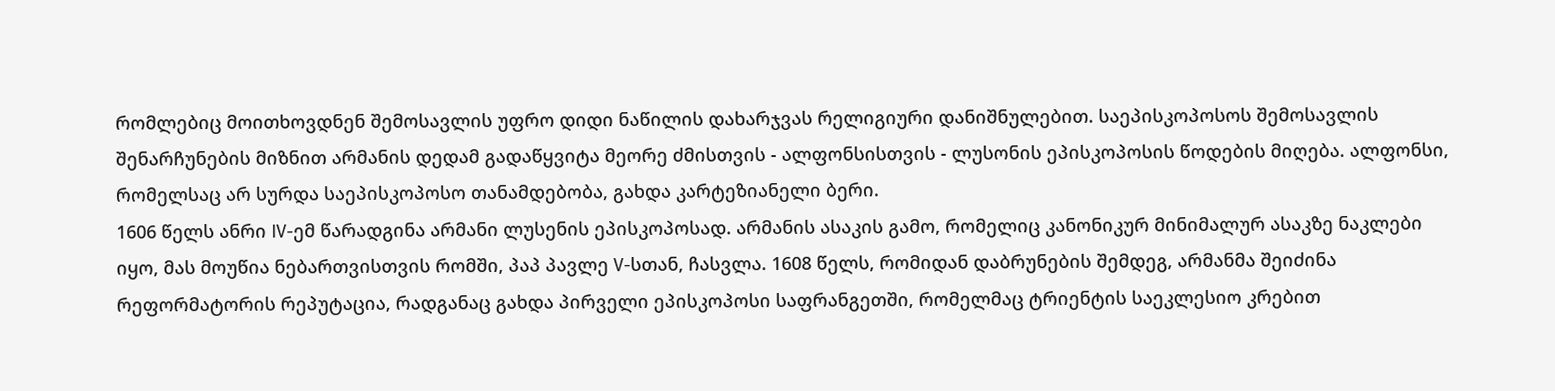რომლებიც მოითხოვდნენ შემოსავლის უფრო დიდი ნაწილის დახარჯვას რელიგიური დანიშნულებით. საეპისკოპოსოს შემოსავლის შენარჩუნების მიზნით არმანის დედამ გადაწყვიტა მეორე ძმისთვის - ალფონსისთვის - ლუსონის ეპისკოპოსის წოდების მიღება. ალფონსი, რომელსაც არ სურდა საეპისკოპოსო თანამდებობა, გახდა კარტეზიანელი ბერი.
1606 წელს ანრი IV-ემ წარადგინა არმანი ლუსენის ეპისკოპოსად. არმანის ასაკის გამო, რომელიც კანონიკურ მინიმალურ ასაკზე ნაკლები იყო, მას მოუწია ნებართვისთვის რომში, პაპ პავლე V-სთან, ჩასვლა. 1608 წელს, რომიდან დაბრუნების შემდეგ, არმანმა შეიძინა რეფორმატორის რეპუტაცია, რადგანაც გახდა პირველი ეპისკოპოსი საფრანგეთში, რომელმაც ტრიენტის საეკლესიო კრებით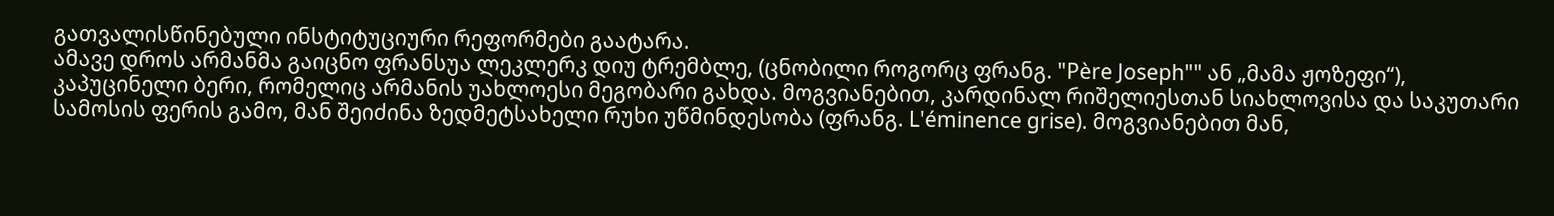გათვალისწინებული ინსტიტუციური რეფორმები გაატარა.
ამავე დროს არმანმა გაიცნო ფრანსუა ლეკლერკ დიუ ტრემბლე, (ცნობილი როგორც ფრანგ. "Père Joseph"" ან „მამა ჟოზეფი“), კაპუცინელი ბერი, რომელიც არმანის უახლოესი მეგობარი გახდა. მოგვიანებით, კარდინალ რიშელიესთან სიახლოვისა და საკუთარი სამოსის ფერის გამო, მან შეიძინა ზედმეტსახელი რუხი უწმინდესობა (ფრანგ. L'éminence grise). მოგვიანებით მან,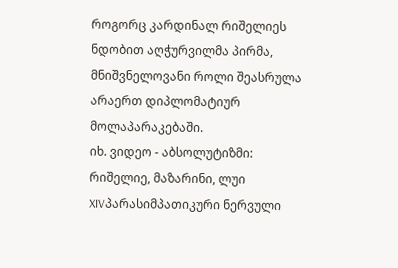როგორც კარდინალ რიშელიეს ნდობით აღჭურვილმა პირმა, მნიშვნელოვანი როლი შეასრულა არაერთ დიპლომატიურ მოლაპარაკებაში.
იხ. ვიდეო - აბსოლუტიზმი: რიშელიე, მაზარინი, ლუი XIVპარასიმპათიკური ნერვული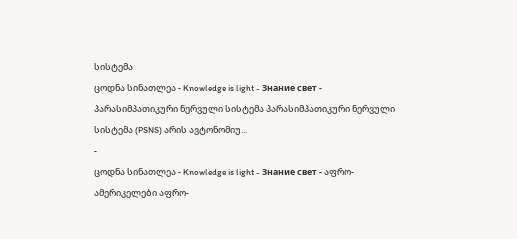სისტემა
ცოდნა სინათლეა - Knowledge is light - Знание свет - პარასიმპათიკური ნერვული სისტემა პარასიმპათიკური ნერვული სისტემა (PSNS) არის ავტონომიუ...
-
ცოდნა სინათლეა - Knowledge is light - Знание свет - აფრო-ამერიკელები აფრო-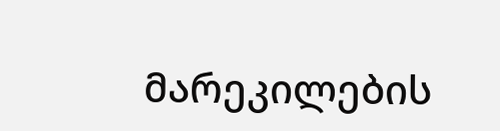მარეკილების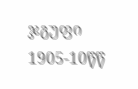ჯგუფი 1905-10წწ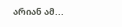არიან ამ...